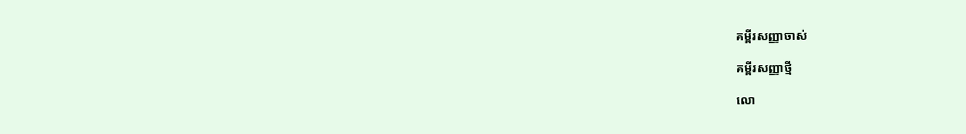គម្ពីរសញ្ញាចាស់

គម្ពីរសញ្ញាថ្មី

លោ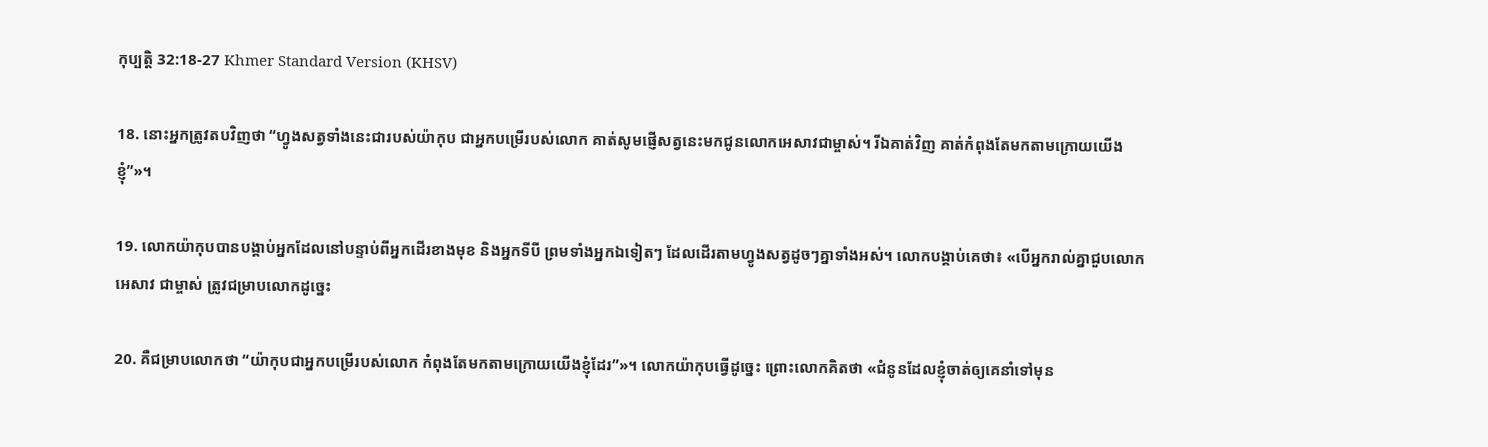កុ‌ប្បត្តិ 32:18-27 Khmer Standard Version (KHSV)

18. នោះអ្នកត្រូវតបវិញថា “ហ្វូងសត្វទាំងនេះជារបស់យ៉ាកុប ជាអ្នកបម្រើរបស់លោក គាត់សូមផ្ញើសត្វនេះមកជូនលោកអេសាវជាម្ចាស់។ រីឯគាត់វិញ គាត់កំពុងតែមកតាមក្រោយយើងខ្ញុំ”»។

19. លោកយ៉ាកុបបានបង្គាប់អ្នកដែលនៅបន្ទាប់ពីអ្នកដើរខាងមុខ និងអ្នកទីបី ព្រមទាំងអ្នកឯទៀតៗ ដែលដើរតាមហ្វូងសត្វដូចៗគ្នាទាំងអស់។ លោកបង្គាប់គេថា៖ «បើអ្នករាល់គ្នាជួបលោកអេសាវ ជាម្ចាស់ ត្រូវជម្រាបលោកដូច្នេះ

20. គឺជម្រាបលោកថា “យ៉ាកុបជាអ្នកបម្រើរបស់លោក កំពុងតែមកតាមក្រោយយើងខ្ញុំដែរ”»។ លោកយ៉ាកុបធ្វើដូច្នេះ ព្រោះលោកគិតថា «ជំនូនដែលខ្ញុំចាត់ឲ្យគេនាំទៅមុន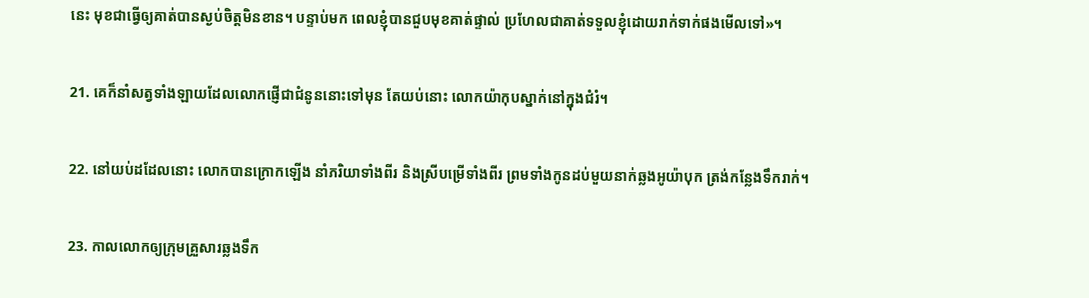នេះ មុខជាធ្វើឲ្យគាត់បានស្ងប់ចិត្តមិនខាន។ បន្ទាប់មក ពេលខ្ញុំបានជួបមុខគាត់ផ្ទាល់ ប្រហែលជាគាត់ទទួលខ្ញុំដោយរាក់‌ទាក់ផងមើលទៅ»។

21. គេក៏នាំសត្វទាំង‌ឡាយដែលលោកផ្ញើជាជំនូននោះទៅមុន តែយប់នោះ លោកយ៉ាកុបស្នាក់នៅក្នុងជំរំ។

22. នៅយប់ដដែលនោះ លោកបានក្រោកឡើង នាំភរិយាទាំងពីរ និងស្រីបម្រើទាំងពីរ ព្រមទាំងកូនដប់មួយនាក់ឆ្លងអូយ៉ាបុក ត្រង់កន្លែងទឹករាក់។

23. កាលលោកឲ្យក្រុមគ្រួសារឆ្លងទឹក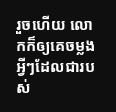រួចហើយ លោកក៏ឲ្យគេចម្លងអ្វីៗដែលជារបស់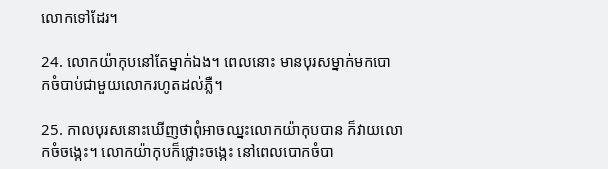លោកទៅដែរ។

24. លោកយ៉ាកុបនៅតែម្នាក់ឯង។ ពេលនោះ មានបុរសម្នាក់មកបោក‌ចំបាប់ជាមួយលោករហូតដល់ភ្លឺ។

25. កាលបុរសនោះឃើញថាពុំអាចឈ្នះលោកយ៉ាកុបបាន ក៏វាយលោកចំចង្កេះ។ លោកយ៉ាកុបក៏ថ្លោះចង្កេះ នៅពេលបោក‌ចំបា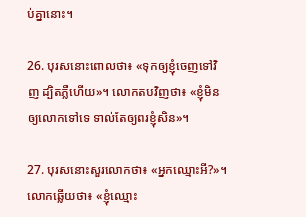ប់គ្នានោះ។

26. បុរសនោះពោលថា៖ «ទុកឲ្យខ្ញុំចេញទៅវិញ ដ្បិតភ្លឺហើយ»។ លោកតបវិញថា៖ «ខ្ញុំមិនឲ្យលោកទៅទេ ទាល់តែឲ្យពរខ្ញុំសិន»។

27. បុរសនោះសួរលោកថា៖ «អ្នកឈ្មោះអី?»។ លោកឆ្លើយថា៖ «ខ្ញុំឈ្មោះ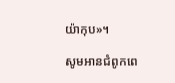យ៉ាកុប»។

សូមអានជំពូកពេ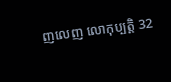ញលេញ លោកុ‌ប្បត្តិ 32